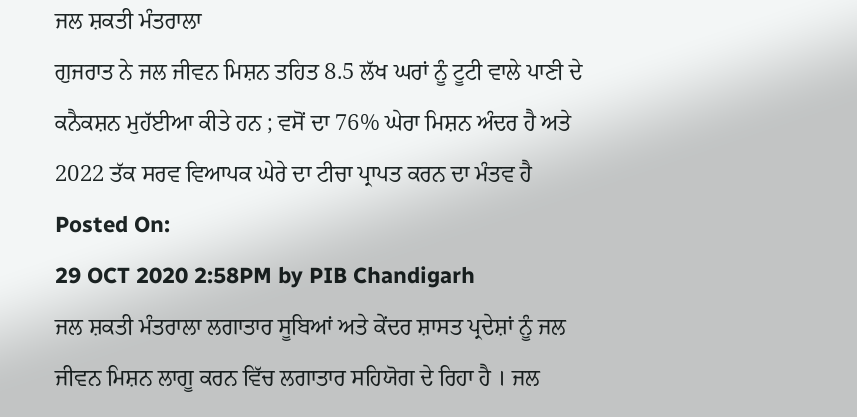ਜਲ ਸ਼ਕਤੀ ਮੰਤਰਾਲਾ
ਗੁਜਰਾਤ ਨੇ ਜਲ ਜੀਵਨ ਮਿਸ਼ਨ ਤਹਿਤ 8.5 ਲੱਖ ਘਰਾਂ ਨੂੰ ਟੂਟੀ ਵਾਲੇ ਪਾਣੀ ਦੇ ਕਨੈਕਸ਼ਨ ਮੁਹੱਈਆ ਕੀਤੇ ਹਨ ; ਵਸੋਂ ਦਾ 76% ਘੇਰਾ ਮਿਸ਼ਨ ਅੰਦਰ ਹੈ ਅਤੇ 2022 ਤੱਕ ਸਰਵ ਵਿਆਪਕ ਘੇਰੇ ਦਾ ਟੀਚਾ ਪ੍ਰਾਪਤ ਕਰਨ ਦਾ ਮੰਤਵ ਹੈ
Posted On:
29 OCT 2020 2:58PM by PIB Chandigarh
ਜਲ ਸ਼ਕਤੀ ਮੰਤਰਾਲਾ ਲਗਾਤਾਰ ਸੂਬਿਆਂ ਅਤੇ ਕੇਂਦਰ ਸ਼ਾਸਤ ਪ੍ਰਦੇਸ਼ਾਂ ਨੂੰ ਜਲ ਜੀਵਨ ਮਿਸ਼ਨ ਲਾਗੂ ਕਰਨ ਵਿੱਚ ਲਗਾਤਾਰ ਸਹਿਯੋਗ ਦੇ ਰਿਹਾ ਹੈ । ਜਲ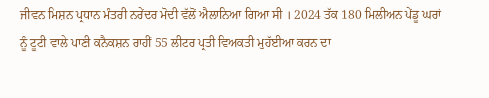ਜੀਵਨ ਮਿਸ਼ਨ ਪ੍ਰਧਾਨ ਮੰਤਰੀ ਨਰੇਂਦਰ ਮੋਦੀ ਵੱਲੋਂ ਐਲਾਨਿਆ ਗਿਆ ਸੀ । 2024 ਤੱਕ 180 ਮਿਲੀਅਨ ਪੇਂਡੂ ਘਰਾਂ ਨੂੰ ਟੂਟੀ ਵਾਲੇ ਪਾਣੀ ਕਨੈਕਸ਼ਨ ਰਾਹੀਂ 55 ਲੀਟਰ ਪ੍ਰਤੀ ਵਿਅਕਤੀ ਮੁਹੱਈਆ ਕਰਨ ਦਾ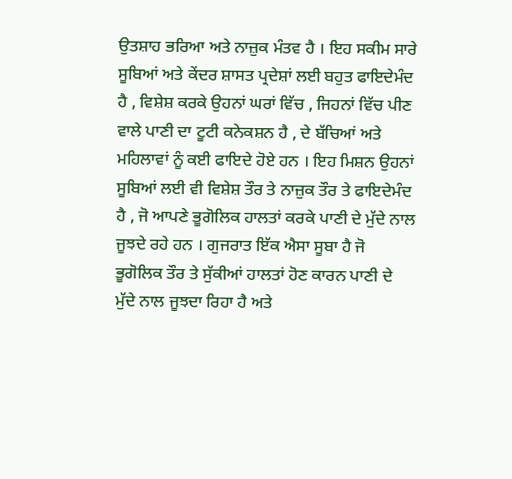ਉਤਸ਼ਾਹ ਭਰਿਆ ਅਤੇ ਨਾਜ਼ੁਕ ਮੰਤਵ ਹੈ । ਇਹ ਸਕੀਮ ਸਾਰੇ ਸੂਬਿਆਂ ਅਤੇ ਕੇਂਦਰ ਸ਼ਾਸਤ ਪ੍ਰਦੇਸ਼ਾਂ ਲਈ ਬਹੁਤ ਫਾਇਦੇਮੰਦ ਹੈ , ਵਿਸ਼ੇਸ਼ ਕਰਕੇ ਉਹਨਾਂ ਘਰਾਂ ਵਿੱਚ , ਜਿਹਨਾਂ ਵਿੱਚ ਪੀਣ ਵਾਲੇ ਪਾਣੀ ਦਾ ਟੂਟੀ ਕਨੇਕਸ਼ਨ ਹੈ , ਦੇ ਬੱਚਿਆਂ ਅਤੇ ਮਹਿਲਾਵਾਂ ਨੂੰ ਕਈ ਫਾਇਦੇ ਹੋਏ ਹਨ । ਇਹ ਮਿਸ਼ਨ ਉਹਨਾਂ ਸੂਬਿਆਂ ਲਈ ਵੀ ਵਿਸ਼ੇਸ਼ ਤੌਰ ਤੇ ਨਾਜ਼ੁਕ ਤੌਰ ਤੇ ਫਾਇਦੇਮੰਦ ਹੈ , ਜੋ ਆਪਣੇ ਭੂਗੋਲਿਕ ਹਾਲਤਾਂ ਕਰਕੇ ਪਾਣੀ ਦੇ ਮੁੱਦੇ ਨਾਲ ਜੂਝਦੇ ਰਹੇ ਹਨ । ਗੁਜਰਾਤ ਇੱਕ ਐਸਾ ਸੂਬਾ ਹੈ ਜੋ ਭੂਗੋਲਿਕ ਤੌਰ ਤੇ ਸੁੱਕੀਆਂ ਹਾਲਤਾਂ ਹੋਣ ਕਾਰਨ ਪਾਣੀ ਦੇ ਮੁੱਦੇ ਨਾਲ ਜੂਝਦਾ ਰਿਹਾ ਹੈ ਅਤੇ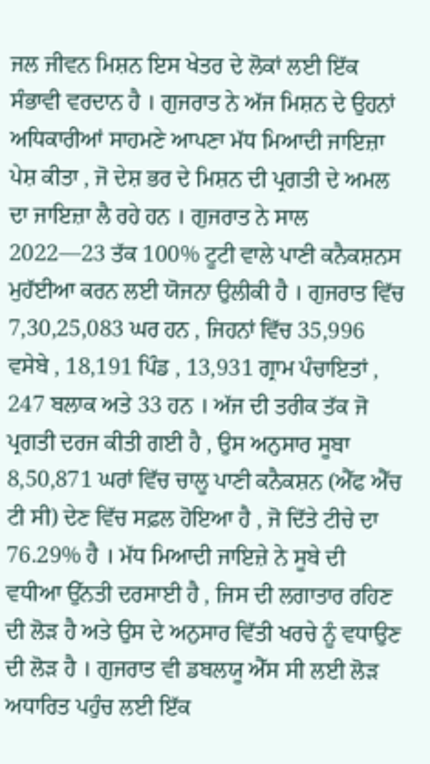ਜਲ ਜੀਵਨ ਮਿਸ਼ਨ ਇਸ ਖੇਤਰ ਦੇ ਲੋਕਾਂ ਲਈ ਇੱਕ ਸੰਭਾਵੀ ਵਰਦਾਨ ਹੈ । ਗੁਜਰਾਤ ਨੇ ਅੱਜ ਮਿਸ਼ਨ ਦੇ ਉਹਨਾਂ ਅਧਿਕਾਰੀਆਂ ਸਾਹਮਣੇ ਆਪਣਾ ਮੱਧ ਮਿਆਦੀ ਜਾਇਜ਼ਾ ਪੇਸ਼ ਕੀਤਾ , ਜੋ ਦੇਸ਼ ਭਰ ਦੇ ਮਿਸ਼ਨ ਦੀ ਪ੍ਰਗਤੀ ਦੇ ਅਮਲ ਦਾ ਜਾਇਜ਼ਾ ਲੈ ਰਹੇ ਹਨ । ਗੁਜਰਾਤ ਨੇ ਸਾਲ 2022—23 ਤੱਕ 100% ਟੂਟੀ ਵਾਲੇ ਪਾਣੀ ਕਨੈਕਸ਼ਨਸ ਮੁਹੱਈਆ ਕਰਨ ਲਈ ਯੋਜਨਾ ਉਲੀਕੀ ਹੈ । ਗੁਜਰਾਤ ਵਿੱਚ 7,30,25,083 ਘਰ ਹਨ , ਜਿਹਨਾਂ ਵਿੱਚ 35,996 ਵਸੇਬੇ , 18,191 ਪਿੰਡ , 13,931 ਗ੍ਰਾਮ ਪੰਚਾਇਤਾਂ , 247 ਬਲਾਕ ਅਤੇ 33 ਹਨ । ਅੱਜ ਦੀ ਤਰੀਕ ਤੱਕ ਜੋ ਪ੍ਰਗਤੀ ਦਰਜ ਕੀਤੀ ਗਈ ਹੈ , ਉਸ ਅਨੁਸਾਰ ਸੂਬਾ 8,50,871 ਘਰਾਂ ਵਿੱਚ ਚਾਲੂ ਪਾਣੀ ਕਨੈਕਸ਼ਨ (ਐੱਫ ਐੱਚ ਟੀ ਸੀ) ਦੇਣ ਵਿੱਚ ਸਫ਼ਲ ਹੋਇਆ ਹੈ , ਜੋ ਦਿੱਤੇ ਟੀਚੇ ਦਾ 76.29% ਹੈ । ਮੱਧ ਮਿਆਦੀ ਜਾਇਜ਼ੇ ਨੇ ਸੂਬੇ ਦੀ ਵਧੀਆ ਉੱਨਤੀ ਦਰਸਾਈ ਹੈ , ਜਿਸ ਦੀ ਲਗਾਤਾਰ ਰਹਿਣ ਦੀ ਲੋੜ ਹੈ ਅਤੇ ਉਸ ਦੇ ਅਨੁਸਾਰ ਵਿੱਤੀ ਖਰਚੇ ਨੂੰ ਵਧਾਉਣ ਦੀ ਲੋੜ ਹੈ । ਗੁਜਰਾਤ ਵੀ ਡਬਲਯੂ ਐੱਸ ਸੀ ਲਈ ਲੋੜ ਅਧਾਰਿਤ ਪਹੁੰਚ ਲਈ ਇੱਕ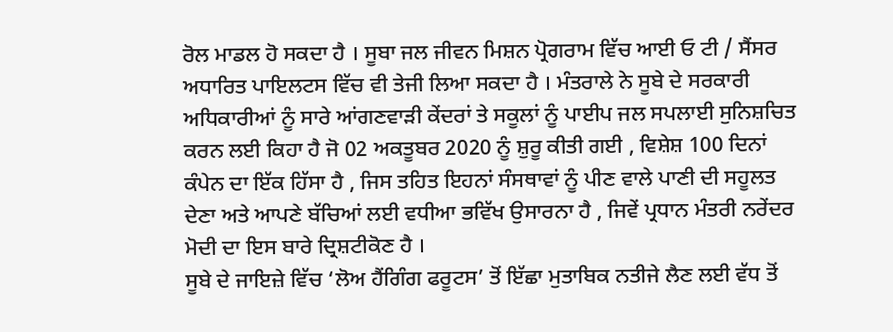ਰੋਲ ਮਾਡਲ ਹੋ ਸਕਦਾ ਹੈ । ਸੂਬਾ ਜਲ ਜੀਵਨ ਮਿਸ਼ਨ ਪ੍ਰੋਗਰਾਮ ਵਿੱਚ ਆਈ ਓ ਟੀ / ਸੈਂਸਰ ਅਧਾਰਿਤ ਪਾਇਲਟਸ ਵਿੱਚ ਵੀ ਤੇਜੀ ਲਿਆ ਸਕਦਾ ਹੈ । ਮੰਤਰਾਲੇ ਨੇ ਸੂਬੇ ਦੇ ਸਰਕਾਰੀ ਅਧਿਕਾਰੀਆਂ ਨੂੰ ਸਾਰੇ ਆਂਗਣਵਾੜੀ ਕੇਂਦਰਾਂ ਤੇ ਸਕੂਲਾਂ ਨੂੰ ਪਾਈਪ ਜਲ ਸਪਲਾਈ ਸੁਨਿਸ਼ਚਿਤ ਕਰਨ ਲਈ ਕਿਹਾ ਹੈ ਜੋ 02 ਅਕਤੂਬਰ 2020 ਨੂੰ ਸ਼ੁਰੂ ਕੀਤੀ ਗਈ , ਵਿਸ਼ੇਸ਼ 100 ਦਿਨਾਂ ਕੰਪੇਨ ਦਾ ਇੱਕ ਹਿੱਸਾ ਹੈ , ਜਿਸ ਤਹਿਤ ਇਹਨਾਂ ਸੰਸਥਾਵਾਂ ਨੂੰ ਪੀਣ ਵਾਲੇ ਪਾਣੀ ਦੀ ਸਹੂਲਤ ਦੇਣਾ ਅਤੇ ਆਪਣੇ ਬੱਚਿਆਂ ਲਈ ਵਧੀਆ ਭਵਿੱਖ ਉਸਾਰਨਾ ਹੈ , ਜਿਵੇਂ ਪ੍ਰਧਾਨ ਮੰਤਰੀ ਨਰੇਂਦਰ ਮੋਦੀ ਦਾ ਇਸ ਬਾਰੇ ਦ੍ਰਿਸ਼ਟੀਕੋਣ ਹੈ ।
ਸੂਬੇ ਦੇ ਜਾਇਜ਼ੇ ਵਿੱਚ ‘ਲੋਅ ਹੈਂਗਿੰਗ ਫਰੂਟਸ’ ਤੋਂ ਇੱਛਾ ਮੁਤਾਬਿਕ ਨਤੀਜੇ ਲੈਣ ਲਈ ਵੱਧ ਤੋਂ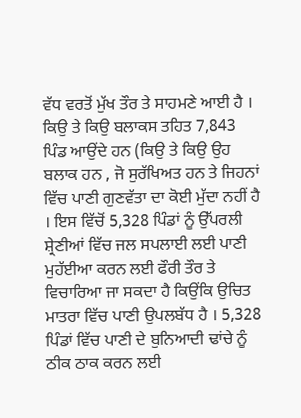ਵੱਧ ਵਰਤੋਂ ਮੁੱਖ ਤੌਰ ਤੇ ਸਾਹਮਣੇ ਆਈ ਹੈ । ਕਿਉ ਤੇ ਕਿਉ ਬਲਾਕਸ ਤਹਿਤ 7,843 ਪਿੰਡ ਆਉਂਦੇ ਹਨ (ਕਿਉ ਤੇ ਕਿਉ ਉਹ ਬਲਾਕ ਹਨ , ਜੋ ਸੁਰੱਖਿਅਤ ਹਨ ਤੇ ਜਿਹਨਾਂ ਵਿੱਚ ਪਾਣੀ ਗੁਣਵੱਤਾ ਦਾ ਕੋਈ ਮੁੱਦਾ ਨਹੀਂ ਹੈ । ਇਸ ਵਿੱਚੋਂ 5,328 ਪਿੰਡਾਂ ਨੂੰ ਉੱਪਰਲੀ ਸ਼੍ਰੇਣੀਆਂ ਵਿੱਚ ਜਲ ਸਪਲਾਈ ਲਈ ਪਾਣੀ ਮੁਹੱਈਆ ਕਰਨ ਲਈ ਫੌਰੀ ਤੌਰ ਤੇ ਵਿਚਾਰਿਆ ਜਾ ਸਕਦਾ ਹੈ ਕਿਉਂਕਿ ਉਚਿਤ ਮਾਤਰਾ ਵਿੱਚ ਪਾਣੀ ਉਪਲਬੱਧ ਹੈ । 5,328 ਪਿੰਡਾਂ ਵਿੱਚ ਪਾਣੀ ਦੇ ਬੁਨਿਆਦੀ ਢਾਂਚੇ ਨੂੰ ਠੀਕ ਠਾਕ ਕਰਨ ਲਈ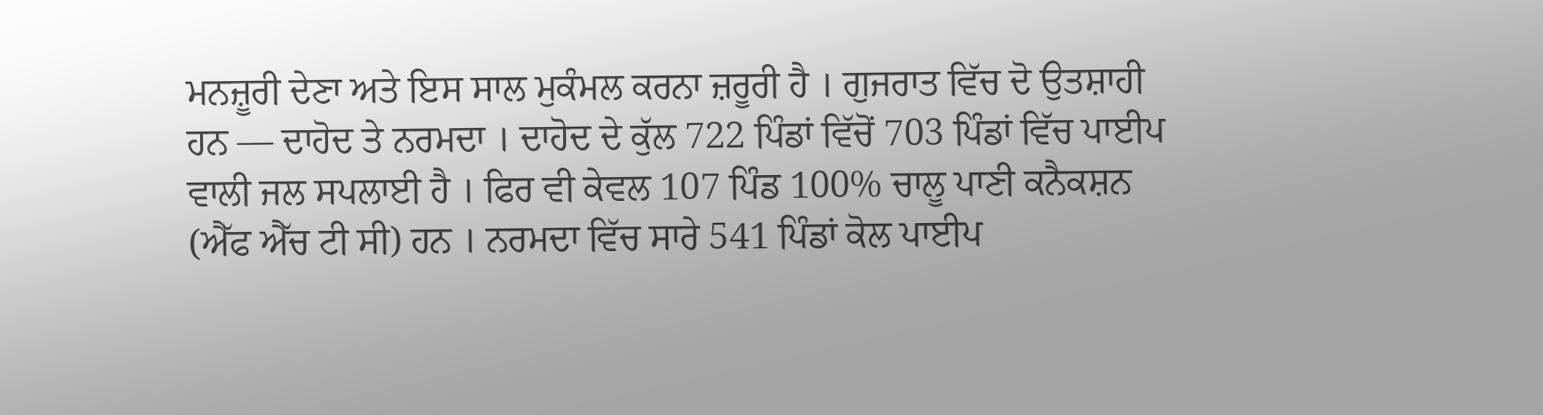ਮਨਜ਼ੂਰੀ ਦੇਣਾ ਅਤੇ ਇਸ ਸਾਲ ਮੁਕੰਮਲ ਕਰਨਾ ਜ਼ਰੂਰੀ ਹੈ । ਗੁਜਰਾਤ ਵਿੱਚ ਦੋ ਉਤਸ਼ਾਹੀ ਹਨ — ਦਾਹੋਦ ਤੇ ਨਰਮਦਾ । ਦਾਹੋਦ ਦੇ ਕੁੱਲ 722 ਪਿੰਡਾਂ ਵਿੱਚੋਂ 703 ਪਿੰਡਾਂ ਵਿੱਚ ਪਾਈਪ ਵਾਲੀ ਜਲ ਸਪਲਾਈ ਹੈ । ਫਿਰ ਵੀ ਕੇਵਲ 107 ਪਿੰਡ 100% ਚਾਲੂ ਪਾਣੀ ਕਨੈਕਸ਼ਨ (ਐੱਫ ਐੱਚ ਟੀ ਸੀ) ਹਨ । ਨਰਮਦਾ ਵਿੱਚ ਸਾਰੇ 541 ਪਿੰਡਾਂ ਕੋਲ ਪਾਈਪ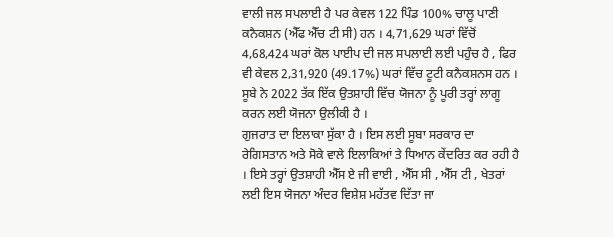ਵਾਲੀ ਜਲ ਸਪਲਾਈ ਹੈ ਪਰ ਕੇਵਲ 122 ਪਿੰਡ 100% ਚਾਲੂ ਪਾਣੀ ਕਨੈਕਸ਼ਨ (ਐੱਫ ਐੱਚ ਟੀ ਸੀ) ਹਨ । 4,71,629 ਘਰਾਂ ਵਿੱਚੋਂ 4,68,424 ਘਰਾਂ ਕੋਲ ਪਾਈਪ ਦੀ ਜਲ ਸਪਲਾਈ ਲਈ ਪਹੁੰਚ ਹੈ , ਫਿਰ ਵੀ ਕੇਵਲ 2,31,920 (49.17%) ਘਰਾਂ ਵਿੱਚ ਟੂਟੀ ਕਨੈਕਸ਼ਨਸ ਹਨ । ਸੂਬੇ ਨੇ 2022 ਤੱਕ ਇੱਕ ਉਤਸ਼ਾਹੀ ਵਿੱਚ ਯੋਜਨਾ ਨੂੰ ਪੂਰੀ ਤਰ੍ਹਾਂ ਲਾਗੂ ਕਰਨ ਲਈ ਯੋਜਨਾ ਉਲੀਕੀ ਹੈ ।
ਗੁਜਰਾਤ ਦਾ ਇਲਾਕਾ ਸੁੱਕਾ ਹੈ । ਇਸ ਲਈ ਸੂਬਾ ਸਰਕਾਰ ਦਾ ਰੇਗਿਸਤਾਨ ਅਤੇ ਸੋਕੇ ਵਾਲੇ ਇਲਾਕਿਆਂ ਤੇ ਧਿਆਨ ਕੇਂਦਰਿਤ ਕਰ ਰਹੀ ਹੈ । ਇਸੇ ਤਰ੍ਹਾਂ ਉਤਸ਼ਾਹੀ ਐੱਸ ਏ ਜੀ ਵਾਈ , ਐੱਸ ਸੀ , ਐੱਸ ਟੀ , ਖੇਤਰਾਂ ਲਈ ਇਸ ਯੋਜਨਾ ਅੰਦਰ ਵਿਸ਼ੇਸ਼ ਮਹੱਤਵ ਦਿੱਤਾ ਜਾ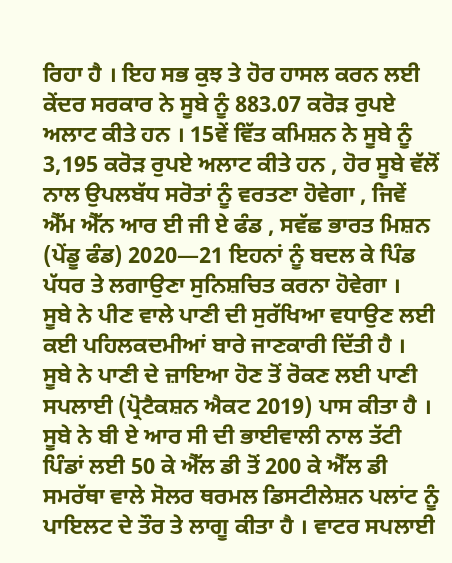ਰਿਹਾ ਹੈ । ਇਹ ਸਭ ਕੁਝ ਤੇ ਹੋਰ ਹਾਸਲ ਕਰਨ ਲਈ ਕੇਂਦਰ ਸਰਕਾਰ ਨੇ ਸੂਬੇ ਨੂੰ 883.07 ਕਰੋੜ ਰੁਪਏ ਅਲਾਟ ਕੀਤੇ ਹਨ । 15ਵੇਂ ਵਿੱਤ ਕਮਿਸ਼ਨ ਨੇ ਸੂਬੇ ਨੂੰ 3,195 ਕਰੋੜ ਰੁਪਏ ਅਲਾਟ ਕੀਤੇ ਹਨ , ਹੋਰ ਸੂਬੇ ਵੱਲੋਂ ਨਾਲ ਉਪਲਬੱਧ ਸਰੋਤਾਂ ਨੂੰ ਵਰਤਣਾ ਹੋਵੇਗਾ , ਜਿਵੇਂ ਐੱਮ ਐੱਨ ਆਰ ਈ ਜੀ ਏ ਫੰਡ , ਸਵੱਛ ਭਾਰਤ ਮਿਸ਼ਨ (ਪੇਂਡੂ ਫੰਡ) 2020—21 ਇਹਨਾਂ ਨੂੰ ਬਦਲ ਕੇ ਪਿੰਡ ਪੱਧਰ ਤੇ ਲਗਾਉਣਾ ਸੁਨਿਸ਼ਚਿਤ ਕਰਨਾ ਹੋਵੇਗਾ ।
ਸੂਬੇ ਨੇ ਪੀਣ ਵਾਲੇ ਪਾਣੀ ਦੀ ਸੁਰੱਖਿਆ ਵਧਾਉਣ ਲਈ ਕਈ ਪਹਿਲਕਦਮੀਆਂ ਬਾਰੇ ਜਾਣਕਾਰੀ ਦਿੱਤੀ ਹੈ । ਸੂਬੇ ਨੇ ਪਾਣੀ ਦੇ ਜ਼ਾਇਆ ਹੋਣ ਤੋਂ ਰੋਕਣ ਲਈ ਪਾਣੀ ਸਪਲਾਈ (ਪ੍ਰੋਟੈਕਸ਼ਨ ਐਕਟ 2019) ਪਾਸ ਕੀਤਾ ਹੈ । ਸੂਬੇ ਨੇ ਬੀ ਏ ਆਰ ਸੀ ਦੀ ਭਾਈਵਾਲੀ ਨਾਲ ਤੱਟੀ ਪਿੰਡਾਂ ਲਈ 50 ਕੇ ਐੱਲ ਡੀ ਤੋਂ 200 ਕੇ ਐੱਲ ਡੀ ਸਮਰੱਥਾ ਵਾਲੇ ਸੋਲਰ ਥਰਮਲ ਡਿਸਟੀਲੇਸ਼ਨ ਪਲਾਂਟ ਨੂੰ ਪਾਇਲਟ ਦੇ ਤੌਰ ਤੇ ਲਾਗੂ ਕੀਤਾ ਹੈ । ਵਾਟਰ ਸਪਲਾਈ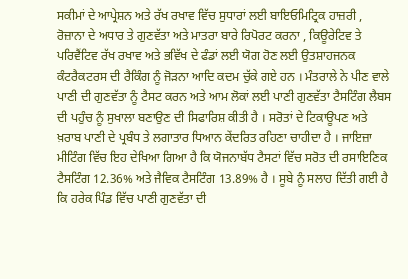ਸਕੀਮਾਂ ਦੇ ਆਪ੍ਰੇਸ਼ਨ ਅਤੇ ਰੱਖ ਰਖਾਵ ਵਿੱਚ ਸੁਧਾਰਾਂ ਲਈ ਬਾਇਓਮਿਟ੍ਰਿਕ ਹਾਜ਼ਰੀ , ਰੋਜ਼ਾਨਾ ਦੇ ਅਧਾਰ ਤੇ ਗੁਣਵੱਤਾ ਅਤੇ ਮਾਤਰਾ ਬਾਰੇ ਰਿਪੋਰਟ ਕਰਨਾ , ਕਿਊਰੇਟਿਵ ਤੇ ਪਰਿਵੈਂਟਿਵ ਰੱਖ ਰਖਾਵ ਅਤੇ ਭਵਿੱਖ ਦੇ ਫੰਡਾਂ ਲਈ ਯੋਗ ਹੋਣ ਲਈ ਉਤਸ਼ਾਹਜਨਕ ਕੰਟਰੈਕਟਰਸ ਦੀ ਰੈਕਿੰਗ ਨੂੰ ਜੋੜਨਾ ਆਦਿ ਕਦਮ ਚੁੱਕੇ ਗਏ ਹਨ । ਮੰਤਰਾਲੇ ਨੇ ਪੀਣ ਵਾਲੇ ਪਾਣੀ ਦੀ ਗੁਣਵੱਤਾ ਨੂੰ ਟੈਸਟ ਕਰਨ ਅਤੇ ਆਮ ਲੋਕਾਂ ਲਈ ਪਾਣੀ ਗੁਣਵੱਤਾ ਟੈਸਟਿੰਗ ਲੈਬਸ ਦੀ ਪਹੁੰਚ ਨੂੰ ਸੁਖਾਲਾ ਬਣਾਉਣ ਦੀ ਸਿਫਾਰਿਸ਼ ਕੀਤੀ ਹੈ । ਸਰੋਤਾਂ ਦੇ ਟਿਕਾਊਪਣ ਅਤੇ ਖ਼ਰਾਬ ਪਾਣੀ ਦੇ ਪ੍ਰਬੰਧ ਤੇ ਲਗਾਤਾਰ ਧਿਆਨ ਕੇਂਦਰਿਤ ਰਹਿਣਾ ਚਾਹੀਦਾ ਹੈ । ਜਾਇਜ਼ਾ ਮੀਟਿੰਗ ਵਿੱਚ ਇਹ ਦੇਖਿਆ ਗਿਆ ਹੈ ਕਿ ਯੋਜਨਾਬੱਧ ਟੈਸਟਾਂ ਵਿੱਚ ਸਰੋਤ ਦੀ ਰਸਾਇਣਿਕ ਟੈਸਟਿੰਗ 12.36% ਅਤੇ ਜੈਵਿਕ ਟੈਸਟਿੰਗ 13.89% ਹੈ । ਸੂਬੇ ਨੂੰ ਸਲਾਹ ਦਿੱਤੀ ਗਈ ਹੈ ਕਿ ਹਰੇਕ ਪਿੰਡ ਵਿੱਚ ਪਾਣੀ ਗੁਣਵੱਤਾ ਦੀ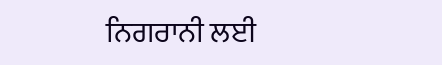ਨਿਗਰਾਨੀ ਲਈ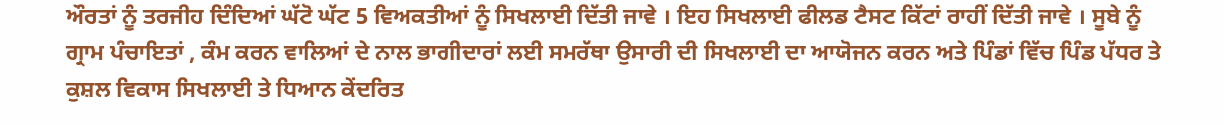ਔਰਤਾਂ ਨੂੰ ਤਰਜੀਹ ਦਿੰਦਿਆਂ ਘੱਟੋ ਘੱਟ 5 ਵਿਅਕਤੀਆਂ ਨੂੰ ਸਿਖਲਾਈ ਦਿੱਤੀ ਜਾਵੇ । ਇਹ ਸਿਖਲਾਈ ਫੀਲਡ ਟੈਸਟ ਕਿੱਟਾਂ ਰਾਹੀਂ ਦਿੱਤੀ ਜਾਵੇ । ਸੂਬੇ ਨੂੰ ਗ੍ਰਾਮ ਪੰਚਾਇਤਾਂ , ਕੰਮ ਕਰਨ ਵਾਲਿਆਂ ਦੇ ਨਾਲ ਭਾਗੀਦਾਰਾਂ ਲਈ ਸਮਰੱਥਾ ਉਸਾਰੀ ਦੀ ਸਿਖਲਾਈ ਦਾ ਆਯੋਜਨ ਕਰਨ ਅਤੇ ਪਿੰਡਾਂ ਵਿੱਚ ਪਿੰਡ ਪੱਧਰ ਤੇ ਕੁਸ਼ਲ ਵਿਕਾਸ ਸਿਖਲਾਈ ਤੇ ਧਿਆਨ ਕੇਂਦਰਿਤ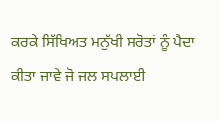ਕਰਕੇ ਸਿੱਖਿਅਤ ਮਨੁੱਖੀ ਸਰੋਤਾਂ ਨੂੰ ਪੈਦਾ ਕੀਤਾ ਜਾਵੇ ਜੋ ਜਲ ਸਪਲਾਈ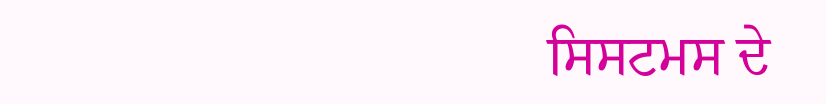ਸਿਸਟਮਸ ਦੇ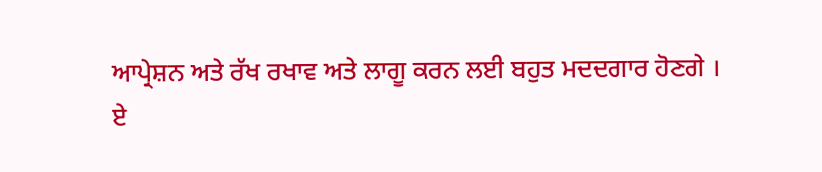ਆਪ੍ਰੇਸ਼ਨ ਅਤੇ ਰੱਖ ਰਖਾਵ ਅਤੇ ਲਾਗੂ ਕਰਨ ਲਈ ਬਹੁਤ ਮਦਦਗਾਰ ਹੋਣਗੇ ।
ਏ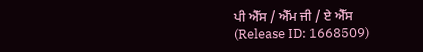ਪੀ ਐੱਸ / ਐੱਮ ਜੀ / ਏ ਐੱਸ
(Release ID: 1668509)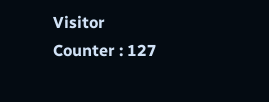Visitor Counter : 127